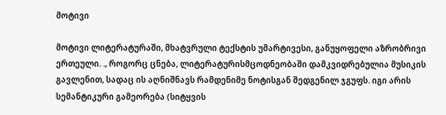მოტივი

მოტივი ლიტერატურაში, მხატვრული ტექსტის უმარტივესი, განუყოფელი აზრობრივი ერთეული. ., როგორც ცნება, ლიტერატურისმცოდნეობაში დამკვიდრებულია მუსიკის გავლენით, სადაც ის აღნიშნავს რამდენიმე ნოტისგან შედგენილ ჯგუფს. იგი არის სემანტიკური გამეორება (სიტყვის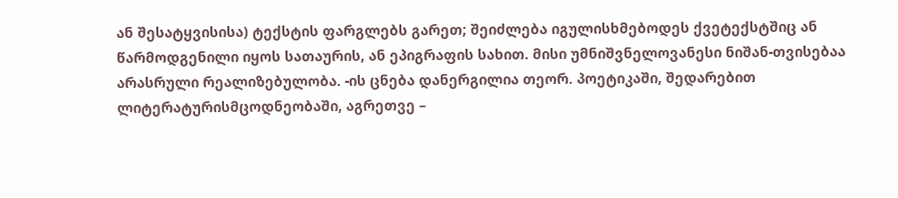ან შესატყვისისა) ტექსტის ფარგლებს გარეთ; შეიძლება იგულისხმებოდეს ქვეტექსტშიც ან წარმოდგენილი იყოს სათაურის, ან ეპიგრაფის სახით. მისი უმნიშვნელოვანესი ნიშან-თვისებაა არასრული რეალიზებულობა. -ის ცნება დანერგილია თეორ. პოეტიკაში, შედარებით ლიტერატურისმცოდნეობაში, აგრეთვე –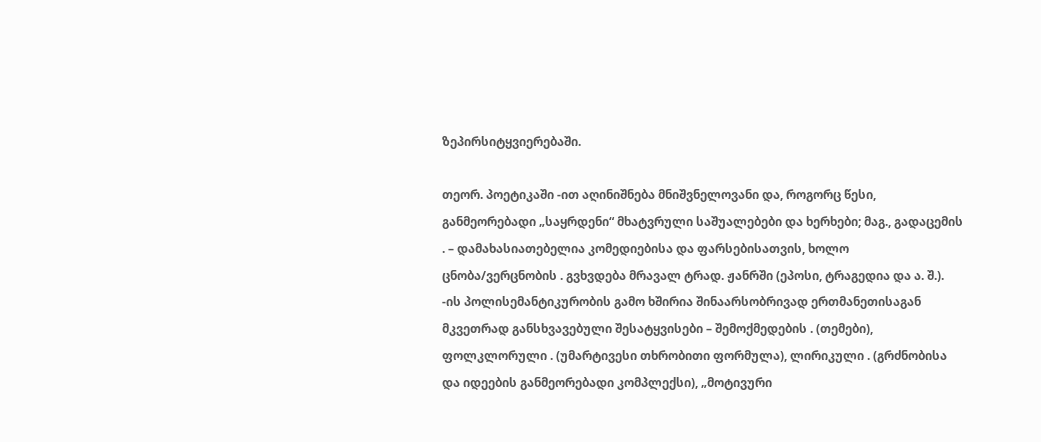ზეპირსიტყვიერებაში.

თეორ. პოეტიკაში -ით აღინიშნება მნიშვნელოვანი და, როგორც წესი, განმეორებადი „საყრდენი“ მხატვრული საშუალებები და ხერხები; მაგ., გადაცემის . – დამახასიათებელია კომედიებისა და ფარსებისათვის, ხოლო ცნობა/ვერცნობის . გვხვდება მრავალ ტრად. ჟანრში (ეპოსი, ტრაგედია და ა. შ.). -ის პოლისემანტიკურობის გამო ხშირია შინაარსობრივად ერთმანეთისაგან მკვეთრად განსხვავებული შესატყვისები – შემოქმედების . (თემები), ფოლკლორული . (უმარტივესი თხრობითი ფორმულა), ლირიკული . (გრძნობისა და იდეების განმეორებადი კომპლექსი), „მოტივური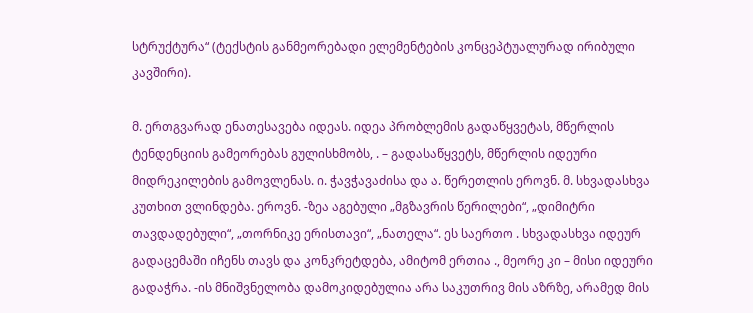სტრუქტურა“ (ტექსტის განმეორებადი ელემენტების კონცეპტუალურად ირიბული კავშირი).

მ. ერთგვარად ენათესავება იდეას. იდეა პრობლემის გადაწყვეტას, მწერლის ტენდენციის გამეორებას გულისხმობს, . – გადასაწყვეტს, მწერლის იდეური მიდრეკილების გამოვლენას. ი. ჭავჭავაძისა და ა. წერეთლის ეროვნ. მ. სხვადასხვა კუთხით ვლინდება. ეროვნ. -ზეა აგებული „მგზავრის წერილები“, „დიმიტრი თავდადებული“, „თორნიკე ერისთავი“, „ნათელა“. ეს საერთო . სხვადასხვა იდეურ გადაცემაში იჩენს თავს და კონკრეტდება, ამიტომ ერთია ., მეორე კი – მისი იდეური გადაჭრა. -ის მნიშვნელობა დამოკიდებულია არა საკუთრივ მის აზრზე, არამედ მის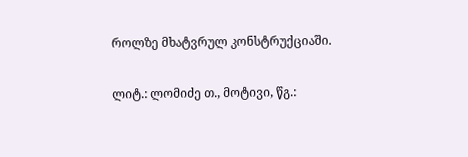როლზე მხატვრულ კონსტრუქციაში.

ლიტ.: ლომიძე თ., მოტივი, წგ.: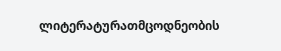ლიტერატურათმცოდნეობის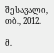შესავალი, თბ., 2012.

მ.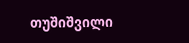თუშიშვილი